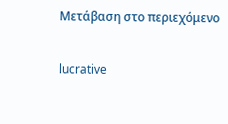Μετάβαση στο περιεχόμενο

lucrative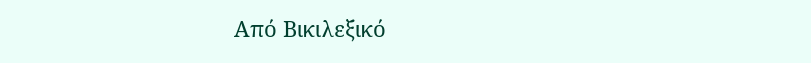Από Βικιλεξικό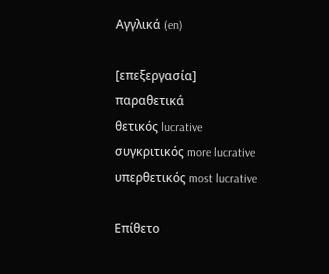Αγγλικά (en)

[επεξεργασία]
παραθετικά
θετικός lucrative
συγκριτικός more lucrative
υπερθετικός most lucrative

Επίθετο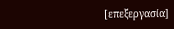[επεξεργασία]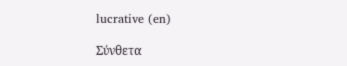lucrative (en)

Σύνθετα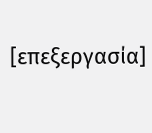[επεξεργασία]